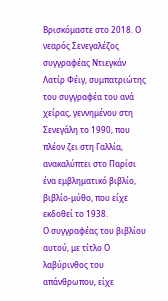Βρισκόμαστε στο 2018. Ο νεαρός Σενεγαλέζος συγγραφέας Ντιεγκάν Λατίρ Φέιγ, συμπατριώτης του συγγραφέα του ανά χείρας, γεννημένου στη Σενεγάλη το 1990, που πλέον ζει στη Γαλλία, ανακαλύπτει στο Παρίσι ένα εμβληματικό βιβλίο, βιβλίο-μύθο, που είχε εκδοθεί το 1938.
Ο συγγραφέας του βιβλίου αυτού, με τίτλο Ο λαβύρινθος του απάνθρωπου, είχε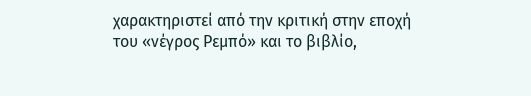χαρακτηριστεί από την κριτική στην εποχή του «νέγρος Ρεμπό» και το βιβλίο,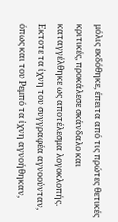μόλις εκδόθηκε, έπειτα από τις πρώτες θετικές κριτικές, προκάλεσε σκάνδαλο και καταγγέλθηκε ως αποτέλεσμα λογοκλοπής.
Εκτοτε τα ίχνη του συγγραφέα αγνοούνταν, όπως και του Ρεμπό τα ίχνη αγνοήθηκαν,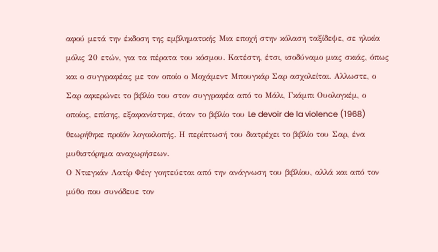αφού μετά την έκδοση της εμβληματικής Μια εποχή στην κόλαση ταξίδεψε, σε ηλικία μόλις 20 ετών, για τα πέρατα του κόσμου. Κατέστη, έτσι, ισοδύναμο μιας σκιάς, όπως και ο συγγραφέας με τον οποίο ο Μοχάμεντ Μπουγκάρ Σαρ ασχολείται. Αλλωστε, ο Σαρ αφιερώνει το βιβλίο του στον συγγραφέα από το Μάλι, Γκάμπι Ουολογκέμ, ο οποίος, επίσης, εξαφανίστηκε, όταν το βιβλίο του Le devoir de la violence (1968) θεωρήθηκε προϊόν λογοκλοπής. Η περίπτωσή του διατρέχει το βιβλίο του Σαρ, ένα μυθιστόρημα αναχωρήσεων.
Ο Ντιεγκάν Λατίρ Φέιγ γοητεύεται από την ανάγνωση του βιβλίου, αλλά και από τον μύθο που συνόδευε τον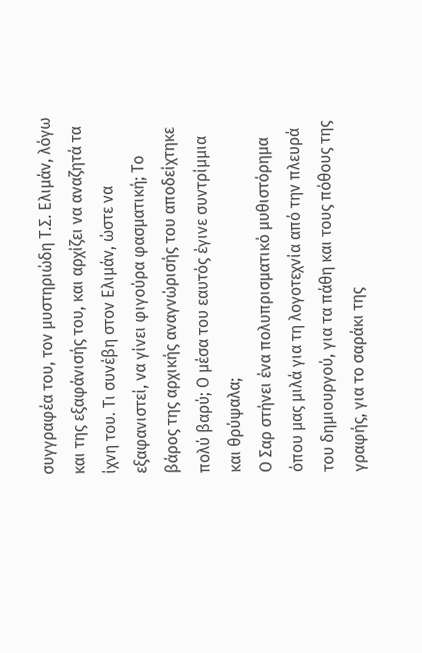συγγραφέα του, τον μυστηριώδη Τ.Σ. Ελιμάν, λόγω και της εξαφάνισής του, και αρχίζει να αναζητά τα ίχνη του. Τι συνέβη στον Ελιμάν, ώστε να εξαφανιστεί, να γίνει φιγούρα φασματική; Το βάρος της αρχικής αναγνώρισής του αποδείχτηκε πολύ βαρύ; Ο μέσα του εαυτός έγινε συντρίμμια και θρύψαλα;
Ο Σαρ στήνει ένα πολυπρισματικό μυθιστόρημα όπου μας μιλά για τη λογοτεχνία από την πλευρά του δημιουργού, για τα πάθη και τους πόθους της γραφής, για το σαράκι της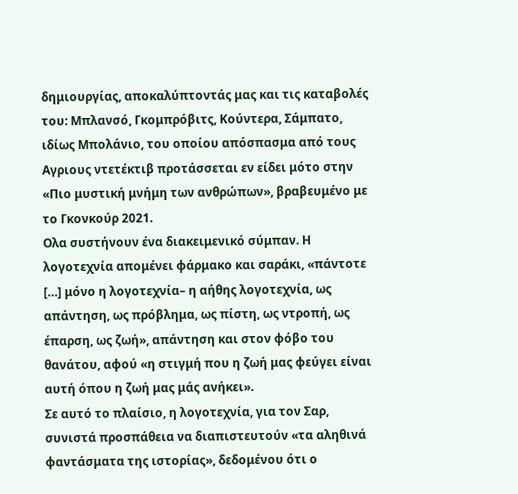δημιουργίας, αποκαλύπτοντάς μας και τις καταβολές του: Μπλανσό, Γκομπρόβιτς, Κούντερα, Σάμπατο, ιδίως Μπολάνιο, του οποίου απόσπασμα από τους Αγριους ντετέκτιβ προτάσσεται εν είδει μότο στην «Πιο μυστική μνήμη των ανθρώπων», βραβευμένο με το Γκονκούρ 2021.
Ολα συστήνουν ένα διακειμενικό σύμπαν. Η λογοτεχνία απομένει φάρμακο και σαράκι, «πάντοτε […] μόνο η λογοτεχνία– η αήθης λογοτεχνία, ως απάντηση, ως πρόβλημα, ως πίστη, ως ντροπή, ως έπαρση, ως ζωή», απάντηση και στον φόβο του θανάτου, αφού «η στιγμή που η ζωή μας φεύγει είναι αυτή όπου η ζωή μας μάς ανήκει».
Σε αυτό το πλαίσιο, η λογοτεχνία, για τον Σαρ, συνιστά προσπάθεια να διαπιστευτούν «τα αληθινά φαντάσματα της ιστορίας», δεδομένου ότι ο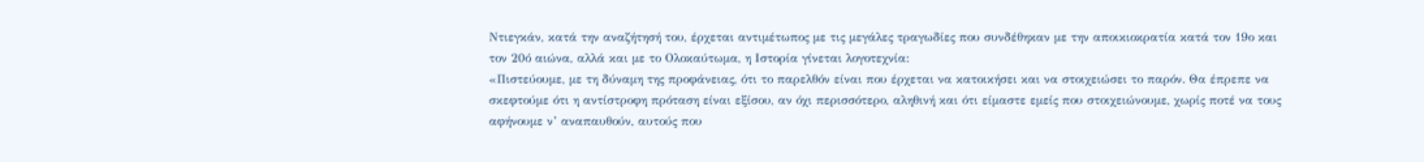Ντιεγκάν, κατά την αναζήτησή του, έρχεται αντιμέτωπος με τις μεγάλες τραγωδίες που συνδέθηκαν με την αποικιοκρατία κατά τον 19ο και τον 20ό αιώνα, αλλά και με το Ολοκαύτωμα, η Ιστορία γίνεται λογοτεχνία:
«Πιστεύουμε, με τη δύναμη της προφάνειας, ότι το παρελθόν είναι που έρχεται να κατοικήσει και να στοιχειώσει το παρόν. Θα έπρεπε να σκεφτούμε ότι η αντίστροφη πρόταση είναι εξίσου, αν όχι περισσότερο, αληθινή και ότι είμαστε εμείς που στοιχειώνουμε, χωρίς ποτέ να τους αφήνουμε ν’ αναπαυθούν, αυτούς που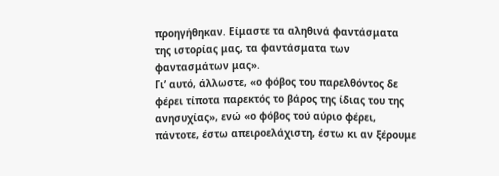προηγήθηκαν. Είμαστε τα αληθινά φαντάσματα της ιστορίας μας, τα φαντάσματα των φαντασμάτων μας».
Γι’ αυτό, άλλωστε, «ο φόβος του παρελθόντος δε φέρει τίποτα παρεκτός το βάρος της ίδιας του της ανησυχίας», ενώ «ο φόβος τού αύριο φέρει, πάντοτε, έστω απειροελάχιστη, έστω κι αν ξέρουμε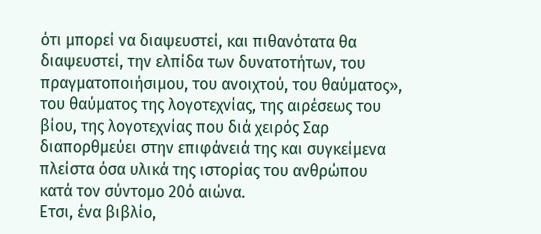ότι μπορεί να διαψευστεί, και πιθανότατα θα διαψευστεί, την ελπίδα των δυνατοτήτων, του πραγματοποιήσιμου, του ανοιχτού, του θαύματος», του θαύματος της λογοτεχνίας, της αιρέσεως του βίου, της λογοτεχνίας που διά χειρός Σαρ διαπορθμεύει στην επιφάνειά της και συγκείμενα πλείστα όσα υλικά της ιστορίας του ανθρώπου κατά τον σύντομο 20ό αιώνα.
Ετσι, ένα βιβλίο,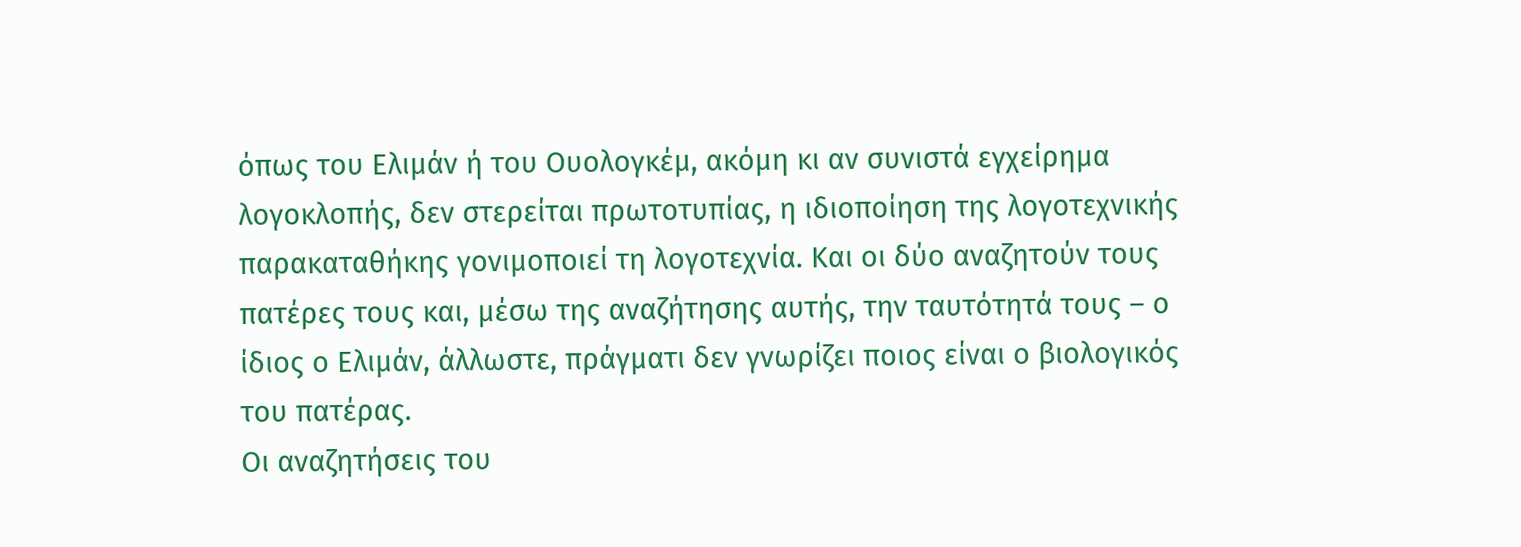όπως του Ελιμάν ή του Ουολογκέμ, ακόμη κι αν συνιστά εγχείρημα λογοκλοπής, δεν στερείται πρωτοτυπίας, η ιδιοποίηση της λογοτεχνικής παρακαταθήκης γονιμοποιεί τη λογοτεχνία. Και οι δύο αναζητούν τους πατέρες τους και, μέσω της αναζήτησης αυτής, την ταυτότητά τους – ο ίδιος ο Ελιμάν, άλλωστε, πράγματι δεν γνωρίζει ποιος είναι ο βιολογικός του πατέρας.
Οι αναζητήσεις του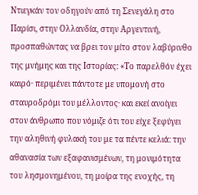Ντιεγκάν τον οδηγούν από τη Σενεγάλη στο Παρίσι, στην Ολλανδία, στην Αργεντινή, προσπαθώντας να βρει τον μίτο στον λαβύρινθο της μνήμης και της Ιστορίας: «Το παρελθόν έχει καιρό· περιμένει πάντοτε με υπομονή στο σταυροδρόμι του μέλλοντος· και εκεί ανοίγει στον άνθρωπο που νόμιζε ότι του είχε ξεφύγει την αληθινή φυλακή του με τα πέντε κελιά: την αθανασία των εξαφανισμένων, τη μονιμότητα του λησμονημένου, τη μοίρα της ενοχής, τη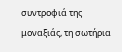συντροφιά της μοναξιάς, τη σωτήρια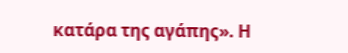κατάρα της αγάπης». Η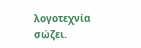λογοτεχνία σώζει.